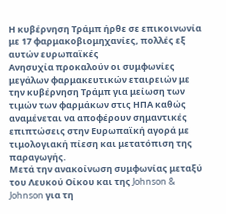Η κυβέρνηση Τράμπ ήρθε σε επικοινωνία με 17 φαρμακοβιομηχανίες, πολλές εξ αυτών ευρωπαϊκές
Ανησυχία προκαλούν οι συμφωνίες μεγάλων φαρμακευτικών εταιρειών με την κυβέρνηση Τράμπ για μείωση των τιμών των φαρμάκων στις ΗΠΑ καθώς αναμένεται να αποφέρουν σημαντικές επιπτώσεις στην Ευρωπαϊκή αγορά με τιμολογιακή πίεση και μετατόπιση της παραγωγής.
Μετά την ανακοίνωση συμφωνίας μεταξύ του Λευκού Οίκου και της Johnson & Johnson για τη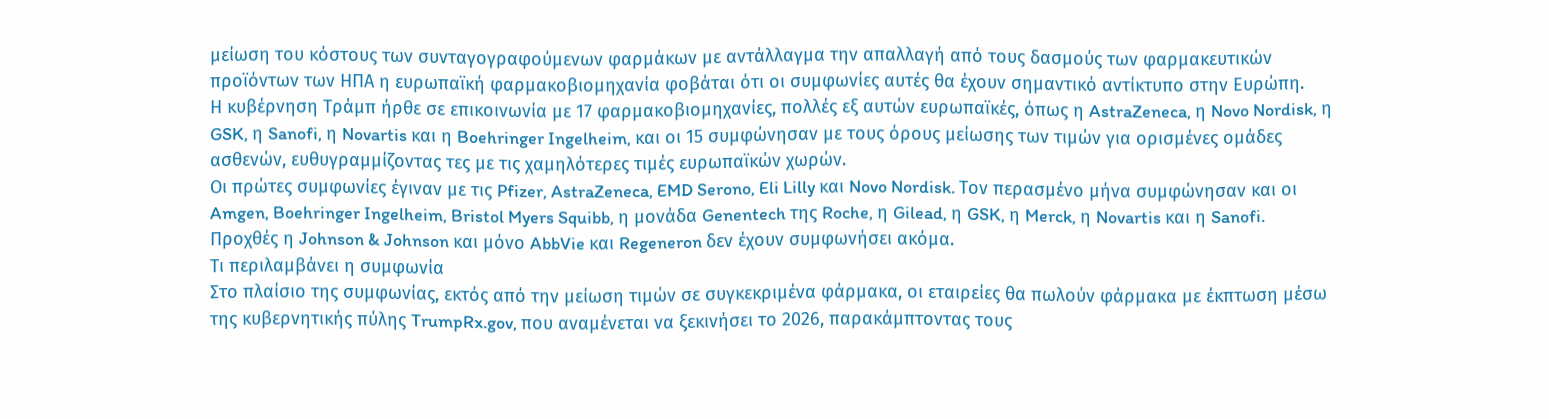μείωση του κόστους των συνταγογραφούμενων φαρμάκων με αντάλλαγμα την απαλλαγή από τους δασμούς των φαρμακευτικών προϊόντων των ΗΠΑ η ευρωπαϊκή φαρμακοβιομηχανία φοβάται ότι οι συμφωνίες αυτές θα έχουν σημαντικό αντίκτυπο στην Ευρώπη.
Η κυβέρνηση Τράμπ ήρθε σε επικοινωνία με 17 φαρμακοβιομηχανίες, πολλές εξ αυτών ευρωπαϊκές, όπως η AstraZeneca, η Novo Nordisk, η GSK, η Sanofi, η Novartis και η Boehringer Ingelheim, και οι 15 συμφώνησαν με τους όρους μείωσης των τιμών για ορισμένες ομάδες ασθενών, ευθυγραμμίζοντας τες με τις χαμηλότερες τιμές ευρωπαϊκών χωρών.
Οι πρώτες συμφωνίες έγιναν με τις Pfizer, AstraZeneca, EMD Serono, Eli Lilly και Novo Nordisk. Τον περασμένο μήνα συμφώνησαν και οι Amgen, Boehringer Ingelheim, Bristol Myers Squibb, η μονάδα Genentech της Roche, η Gilead, η GSK, η Merck, η Novartis και η Sanofi. Προχθές η Johnson & Johnson και μόνο AbbVie και Regeneron δεν έχουν συμφωνήσει ακόμα.
Τι περιλαμβάνει η συμφωνία
Στο πλαίσιο της συμφωνίας, εκτός από την μείωση τιμών σε συγκεκριμένα φάρμακα, οι εταιρείες θα πωλούν φάρμακα με έκπτωση μέσω της κυβερνητικής πύλης TrumpRx.gov, που αναμένεται να ξεκινήσει το 2026, παρακάμπτοντας τους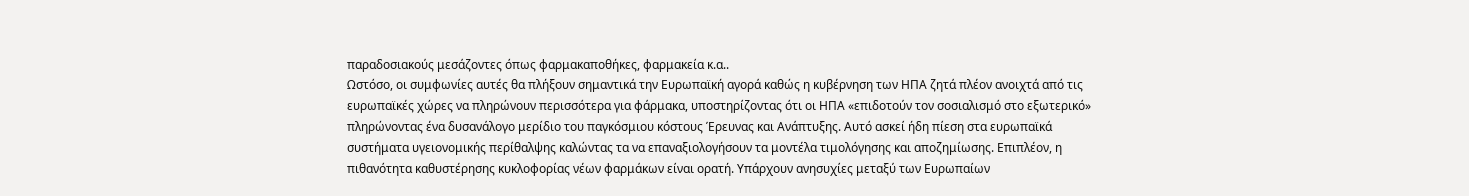παραδοσιακούς μεσάζοντες όπως φαρμακαποθήκες, φαρμακεία κ.α..
Ωστόσο, οι συμφωνίες αυτές θα πλήξουν σημαντικά την Ευρωπαϊκή αγορά καθώς η κυβέρνηση των ΗΠΑ ζητά πλέον ανοιχτά από τις ευρωπαϊκές χώρες να πληρώνουν περισσότερα για φάρμακα, υποστηρίζοντας ότι οι ΗΠΑ «επιδοτούν τον σοσιαλισμό στο εξωτερικό» πληρώνοντας ένα δυσανάλογο μερίδιο του παγκόσμιου κόστους Έρευνας και Ανάπτυξης. Αυτό ασκεί ήδη πίεση στα ευρωπαϊκά συστήματα υγειονομικής περίθαλψης καλώντας τα να επαναξιολογήσουν τα μοντέλα τιμολόγησης και αποζημίωσης. Επιπλέον, η πιθανότητα καθυστέρησης κυκλοφορίας νέων φαρμάκων είναι ορατή. Υπάρχουν ανησυχίες μεταξύ των Ευρωπαίων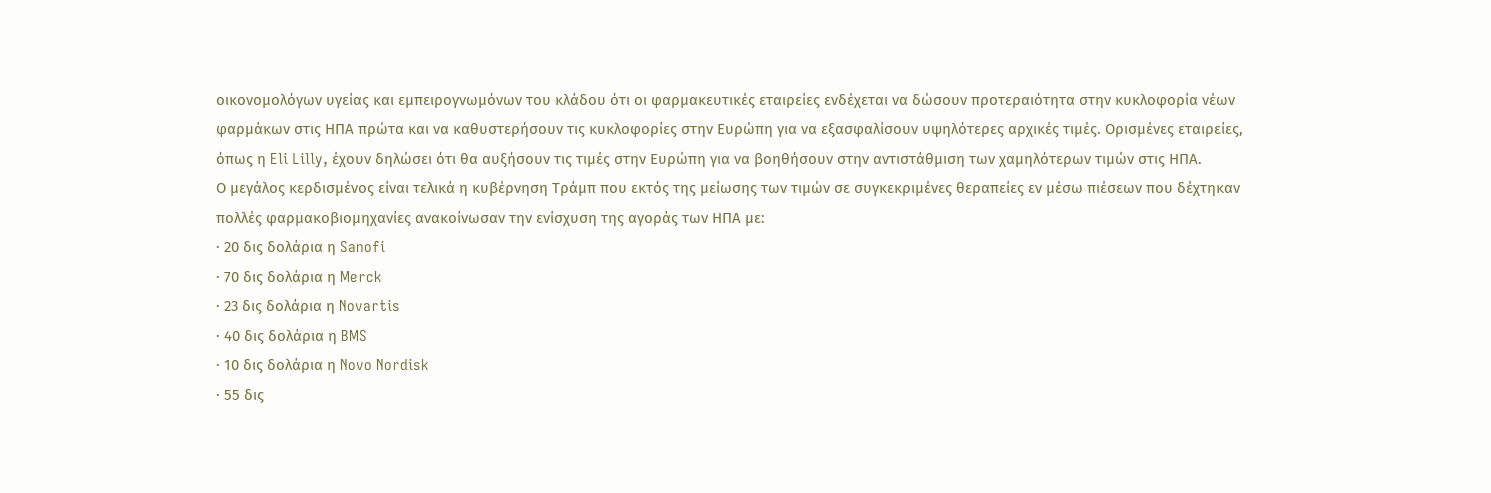οικονομολόγων υγείας και εμπειρογνωμόνων του κλάδου ότι οι φαρμακευτικές εταιρείες ενδέχεται να δώσουν προτεραιότητα στην κυκλοφορία νέων φαρμάκων στις ΗΠΑ πρώτα και να καθυστερήσουν τις κυκλοφορίες στην Ευρώπη για να εξασφαλίσουν υψηλότερες αρχικές τιμές. Ορισμένες εταιρείες, όπως η Eli Lilly, έχουν δηλώσει ότι θα αυξήσουν τις τιμές στην Ευρώπη για να βοηθήσουν στην αντιστάθμιση των χαμηλότερων τιμών στις ΗΠΑ.
Ο μεγάλος κερδισμένος είναι τελικά η κυβέρνηση Τράμπ που εκτός της μείωσης των τιμών σε συγκεκριμένες θεραπείες εν μέσω πιέσεων που δέχτηκαν πολλές φαρμακοβιομηχανίες ανακοίνωσαν την ενίσχυση της αγοράς των ΗΠΑ με:
· 20 δις δολάρια η Sanofi
· 70 δις δολάρια η Merck
· 23 δις δολάρια η Novartis
· 40 δις δολάρια η BMS
· 10 δις δολάρια η Novo Nordisk
· 55 δις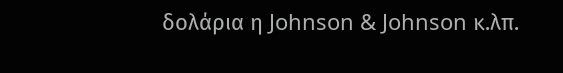δολάρια η Johnson & Johnson κ.λπ.